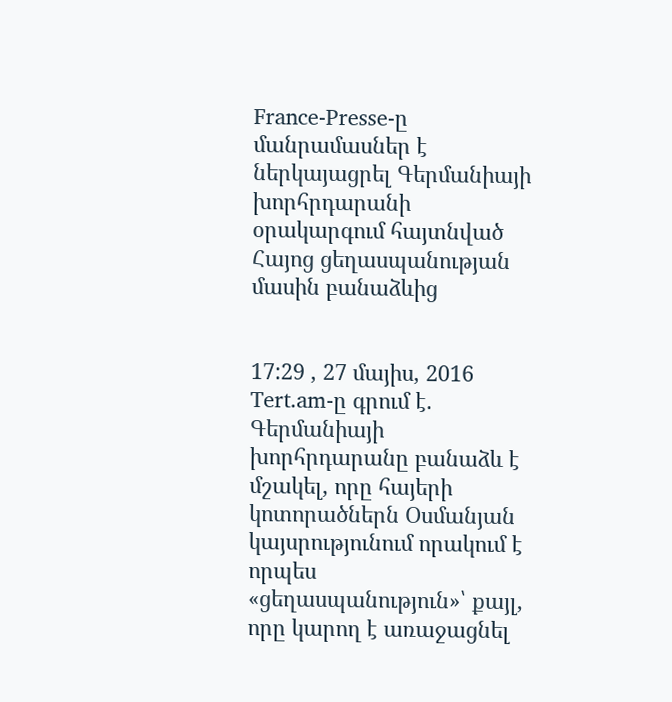France-Presse-ը մանրամասներ է ներկայացրել Գերմանիայի խորհրդարանի օրակարգում հայտնված Հայոց ցեղասպանության մասին բանաձևից


17:29 , 27 մայիս, 2016
Tert.am-ը գրում է.
Գերմանիայի խորհրդարանը բանաձև է մշակել, որը հայերի կոտորածներն Օսմանյան կայսրությունում որակում է որպես «ցեղասպանություն»՝ քայլ, որը կարող է առաջացնել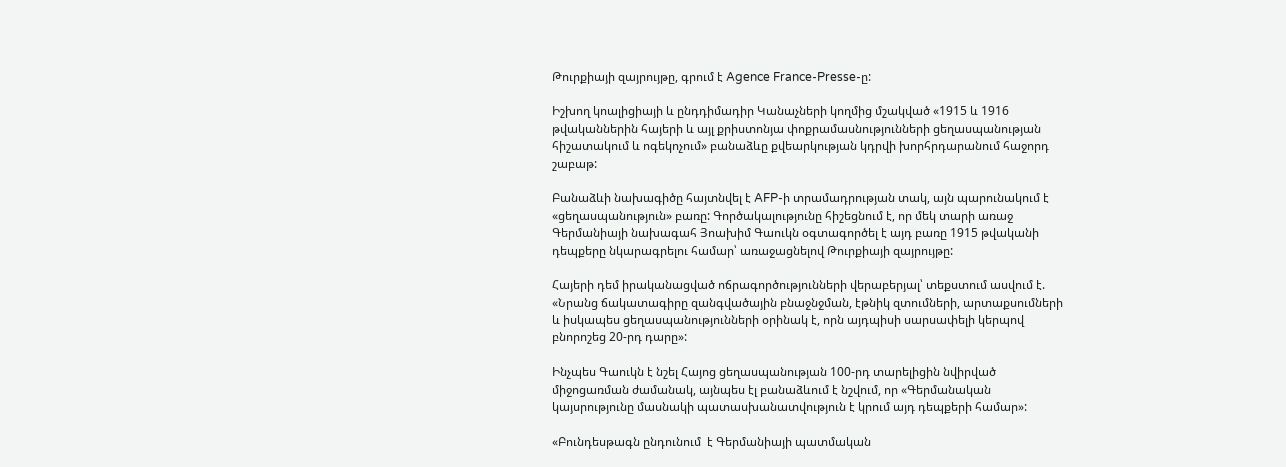Թուրքիայի զայրույթը, գրում է Agence France-Presse-ը:

Իշխող կոալիցիայի և ընդդիմադիր Կանաչների կողմից մշակված «1915 և 1916 թվականներին հայերի և այլ քրիստոնյա փոքրամասնությունների ցեղասպանության հիշատակում և ոգեկոչում» բանաձևը քվեարկության կդրվի խորհրդարանում հաջորդ շաբաթ:

Բանաձևի նախագիծը հայտնվել է AFP-ի տրամադրության տակ, այն պարունակում է «ցեղասպանություն» բառը: Գործակալությունը հիշեցնում է, որ մեկ տարի առաջ Գերմանիայի նախագահ Յոախիմ Գաուկն օգտագործել է այդ բառը 1915 թվականի դեպքերը նկարագրելու համար՝ առաջացնելով Թուրքիայի զայրույթը:

Հայերի դեմ իրականացված ոճրագործությունների վերաբերյալ՝ տեքստում ասվում է. «Նրանց ճակատագիրը զանգվածային բնաջնջման, էթնիկ զտումների, արտաքսումների և իսկապես ցեղասպանությունների օրինակ է, որն այդպիսի սարսափելի կերպով բնորոշեց 20-րդ դարը»:

Ինչպես Գաուկն է նշել Հայոց ցեղասպանության 100-րդ տարելիցին նվիրված միջոցառման ժամանակ, այնպես էլ բանաձևում է նշվում, որ «Գերմանական կայսրությունը մասնակի պատասխանատվություն է կրում այդ դեպքերի համար»:

«Բունդեսթագն ընդունում  է Գերմանիայի պատմական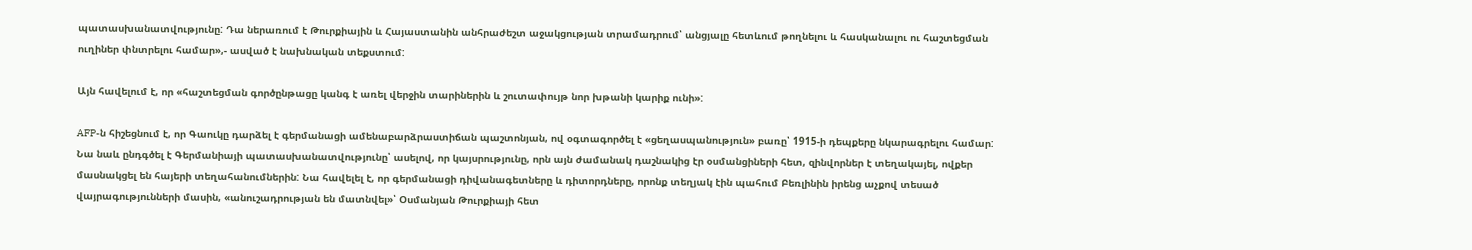պատասխանատվությունը: Դա ներառում է Թուրքիային և Հայաստանին անհրաժեշտ աջակցության տրամադրում՝ անցյալը հետևում թողնելու և հասկանալու ու հաշտեցման ուղիներ փնտրելու համար»,- ասված է նախնական տեքստում:

Այն հավելում է, որ «հաշտեցման գործընթացը կանգ է առել վերջին տարիներին և շուտափույթ նոր խթանի կարիք ունի»:

AFP-ն հիշեցնում է, որ Գաուկը դարձել է գերմանացի ամենաբարձրաստիճան պաշտոնյան, ով օգտագործել է «ցեղասպանություն» բառը՝ 1915-ի դեպքերը նկարագրելու համար: Նա նաև ընդգծել է Գերմանիայի պատասխանատվությունը՝ ասելով, որ կայսրությունը, որն այն ժամանակ դաշնակից էր օսմանցիների հետ, զինվորներ է տեղակայել, ովքեր մասնակցել են հայերի տեղահանումներին: Նա հավելել է, որ գերմանացի դիվանագետները և դիտորդները, որոնք տեղյակ էին պահում Բեռլինին իրենց աչքով տեսած վայրագությունների մասին, «անուշադրության են մատնվել»՝ Օսմանյան Թուրքիայի հետ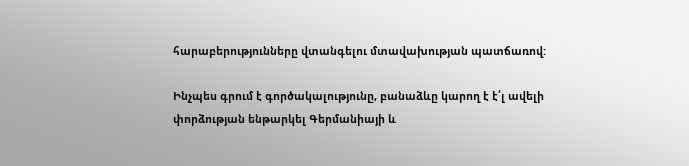հարաբերությունները վտանգելու մտավախության պատճառով:

Ինչպես գրում է գործակալությունը, բանաձևը կարող է է՛լ ավելի փորձության ենթարկել Գերմանիայի և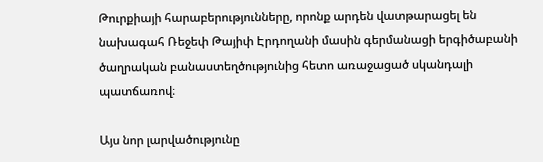Թուրքիայի հարաբերությունները, որոնք արդեն վատթարացել են նախագահ Ռեջեփ Թայիփ Էրդողանի մասին գերմանացի երգիծաբանի ծաղրական բանաստեղծությունից հետո առաջացած սկանդալի պատճառով։

Այս նոր լարվածությունը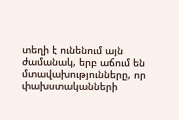տեղի է ունենում այն ժամանակ, երբ աճում են մտավախությունները, որ փախստականների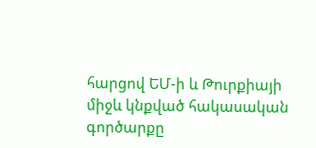հարցով ԵՄ-ի և Թուրքիայի միջև կնքված հակասական գործարքը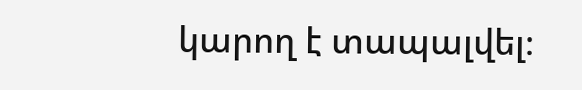կարող է տապալվել։